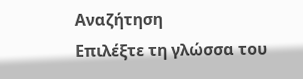Αναζήτηση
Επιλέξτε τη γλώσσα του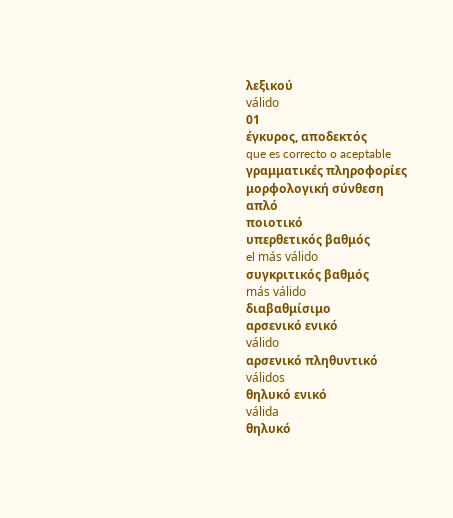λεξικού
válido
01
έγκυρος, αποδεκτός
que es correcto o aceptable
γραμματικές πληροφορίες
μορφολογική σύνθεση
απλό
ποιοτικό
υπερθετικός βαθμός
el más válido
συγκριτικός βαθμός
más válido
διαβαθμίσιμο
αρσενικό ενικό
válido
αρσενικό πληθυντικό
válidos
θηλυκό ενικό
válida
θηλυκό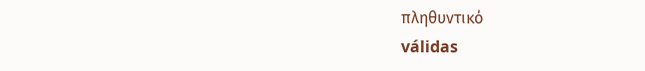πληθυντικό
válidas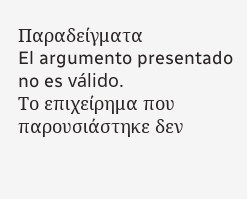Παραδείγματα
El argumento presentado no es válido.
Το επιχείρημα που παρουσιάστηκε δεν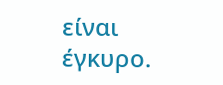είναι έγκυρο.